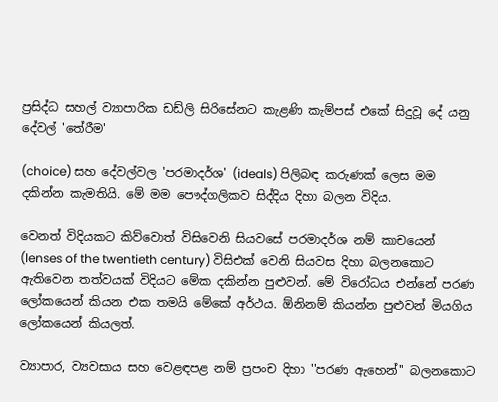ප්‍රසිද්ධ සහල් ව්‍යාපාරික ඩඩ්ලි සිරිසේනට කැළණි කැම්පස් එකේ සිදුවූ දේ යනු දේවල් 'තේරීම'

(choice) සහ දේවල්වල 'පරමාදර්ශ' (ideals) පිලිබඳ කරුණක් ලෙස මම දකින්න කැමතියි. මේ මම පෞද්ගලිකව සිද්දිය දිහා බලන විදිය.

වෙනත් විදියකට කිව්වොත් විසිවෙනි සියවසේ පරමාදර්ශ නම් කාචයෙන් (lenses of the twentieth century) විසිඑක් වෙනි සියවස දිහා බලනකොට ඇතිවෙන තත්වයක් විදියට මේක දකින්න පුළුවන්. මේ විරෝධය එන්නේ පරණ ලෝකයෙන් කියන එක තමයි මේකේ අර්ථය. ඕනිනම් කියන්න පුළුවන් මියගිය ලෝකයෙන් කියලත්.

ව්‍යාපාර, ව්‍යවසාය සහ වෙළඳපළ නම් ප්‍රපංච දිහා ''පරණ ඇහෙන්'' බලනකොට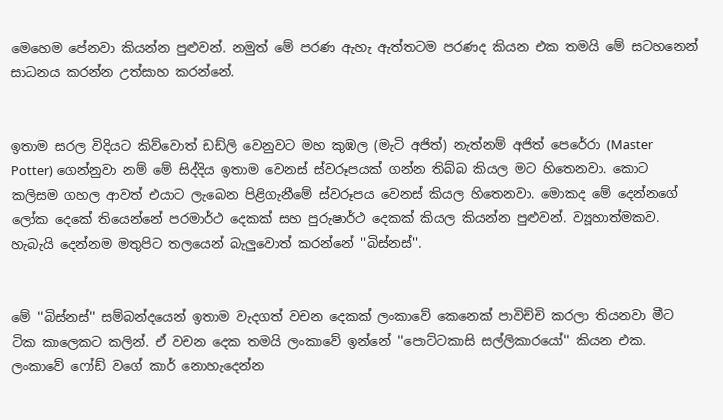මෙහෙම පේනවා කියන්න පුළුවන්. නමුත් මේ පරණ ඇහැ ඇත්තටම පරණද කියන එක තමයි මේ සටහනෙන් සාධනය කරන්න උත්සාහ කරන්නේ.


ඉතාම සරල විදියට කිව්වොත් ඩඩ්ලි වෙනුවට මහ කුඹල (මැටි අජිත්) නැත්නම් අජිත් පෙරේරා (Master Potter) ගෙන්නුවා නම් මේ සිද්දිය ඉතාම වෙනස් ස්වරූපයක් ගන්න තිබ්බ කියල මට හිතෙනවා. කොට කලිසම ගහල ආවත් එයාට ලැබෙන පිළිගැනීමේ ස්වරූපය වෙනස් කියල හිතෙනවා. මොකද මේ දෙන්නගේ ලෝක දෙකේ තියෙන්නේ පරමාර්ථ දෙකක් සහ පුරුෂාර්ථ දෙකක් කියල කියන්න පුළුවන්. ව්‍යූහාත්මකව. හැබැයි දෙන්නම මතුපිට තලයෙන් බැලුවොත් කරන්නේ ''බිස්නස්''.


මේ ''බිස්නස්'' සම්බන්දයෙන් ඉතාම වැදගත් වචන දෙකක් ලංකාවේ කෙනෙක් පාවිච්චි කරලා තියනවා මීට ටික කාලෙකට කලින්. ඒ වචන දෙක තමයි ලංකාවේ ඉන්නේ ''පොට්ටකාසි සල්ලිකාරයෝ'' කියන එක. ලංකාවේ ෆෝඩ් වගේ කාර් නොහැදෙන්න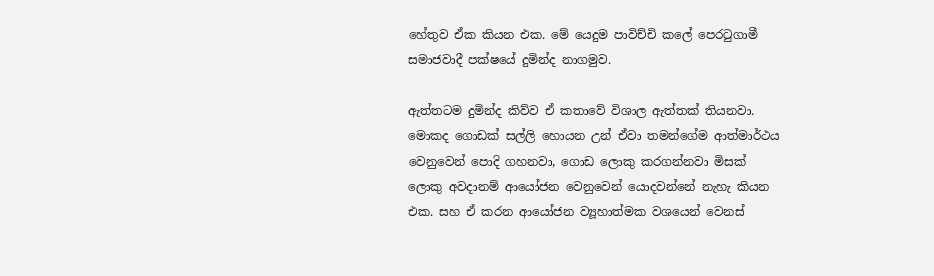හේතුව ඒක කියන එක. මේ යෙදුම පාවිච්චි කලේ පෙරටුගාමී සමාජවාදී පක්ෂයේ දුමින්ද නාගමුව.

ඇත්තටම දුමින්ද කිව්ව ඒ කතාවේ විශාල ඇත්තක් තියනවා. මොකද ගොඩක් සල්ලි හොයන උන් ඒවා තමන්ගේම ආත්මාර්ථය වෙනුවෙන් පොදි ගහනවා, ගොඩ ලොකු කරගන්නවා මිසක් ලොකු අවදානම් ආයෝජන වෙනුවෙන් යොදවන්නේ නැහැ කියන එක. සහ ඒ කරන ආයෝජන ව්‍යූහාත්මක වශයෙන් වෙනස්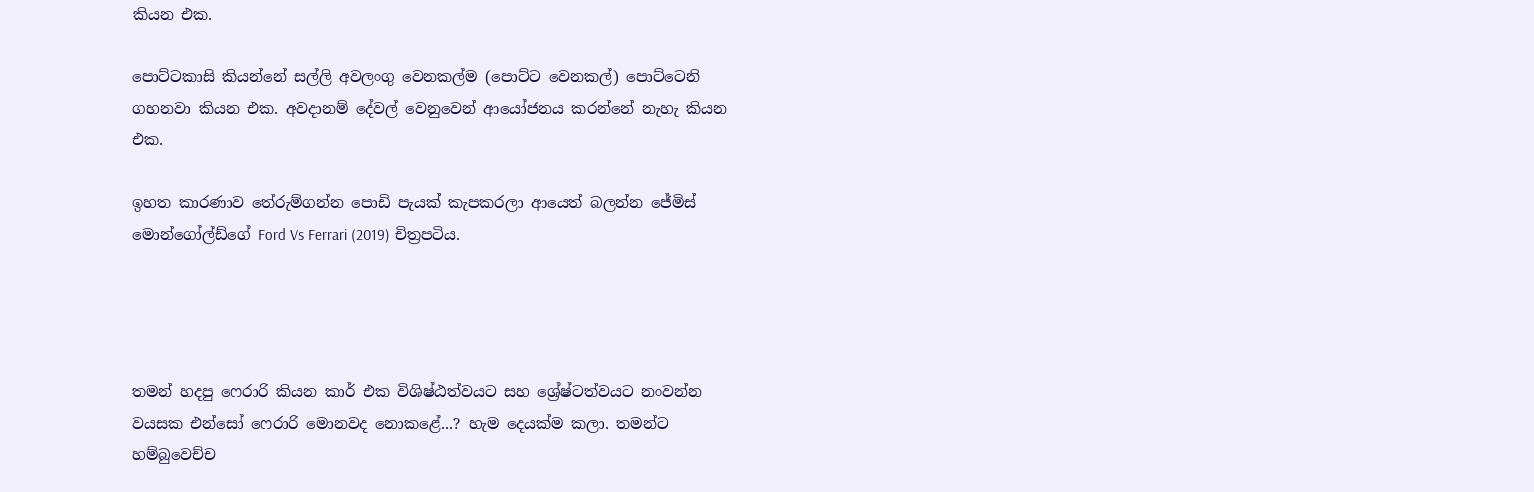කියන එක.

පොට්ටකාසි කියන්නේ සල්ලි අවලංගු වෙනකල්ම (පොට්ට වෙනකල්) පොට්ටෙනි ගහනවා කියන එක. අවදානම් දේවල් වෙනුවෙන් ආයෝජනය කරන්නේ නැහැ කියන එක.

ඉහත කාරණාව තේරුම්ගන්න පොඩි පැයක් කැපකරලා ආයෙත් බලන්න ජේමිස් මොන්ගෝල්ඩ්ගේ Ford Vs Ferrari (2019) චිත්‍රපටිය.




තමන් හදපු ෆෙරාරි කියන කාර් එක විශිෂ්ඨත්වයට සහ ශ්‍රේෂ්ටත්වයට නංවන්න වයසක එන්සෝ ෆෙරාරි මොනවද නොකළේ...? හැම දෙයක්ම කලා. තමන්ට හම්බුවෙච්ච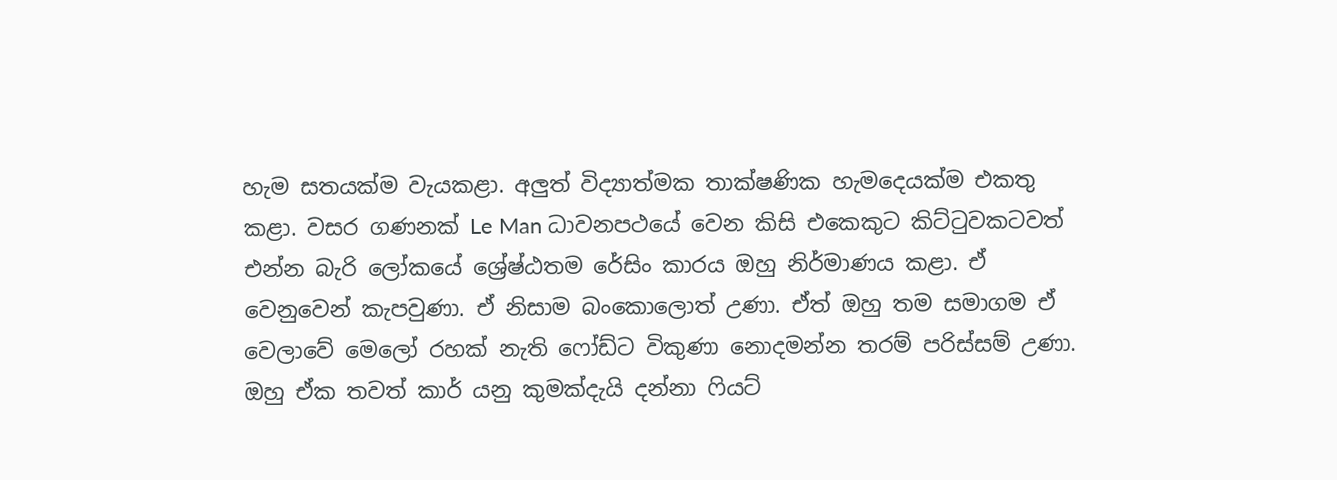හැම සතයක්ම වැයකළා. අලුත් විද්‍යාත්මක තාක්ෂණික හැමදෙයක්ම එකතු කළා. වසර ගණනක් Le Man ධාවනපථයේ වෙන කිසි එකෙකුට කිට්ටුවකටවත් එන්න බැරි ලෝකයේ ශ්‍රේෂ්ඨතම රේසිං කාරය ඔහු නිර්මාණය කළා. ඒ වෙනුවෙන් කැපවුණා. ඒ නිසාම බංකොලොත් උණා. ඒත් ඔහු තම සමාගම ඒ වෙලාවේ මෙලෝ රහක් නැති ෆෝඩ්ට විකුණා නොදමන්න තරම් පරිස්සම් උණා. ඔහු ඒක තවත් කාර් යනු කුමක්දැයි දන්නා ෆියට්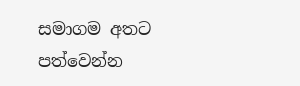සමාගම අතට පත්වෙන්න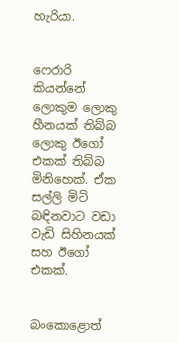හැරියා.


ෆෙරාරි කියන්නේ ලොකුම ලොකු හීනයක් තිබ්බ ලොකු ඊගෝ එකක් තිබ්බ මිනිහෙක්. ඒක සල්ලි මිටි බඳිනවාට වඩා වැඩි සිහිනයක් සහ ඊගෝ එකක්.


බංකොළොත්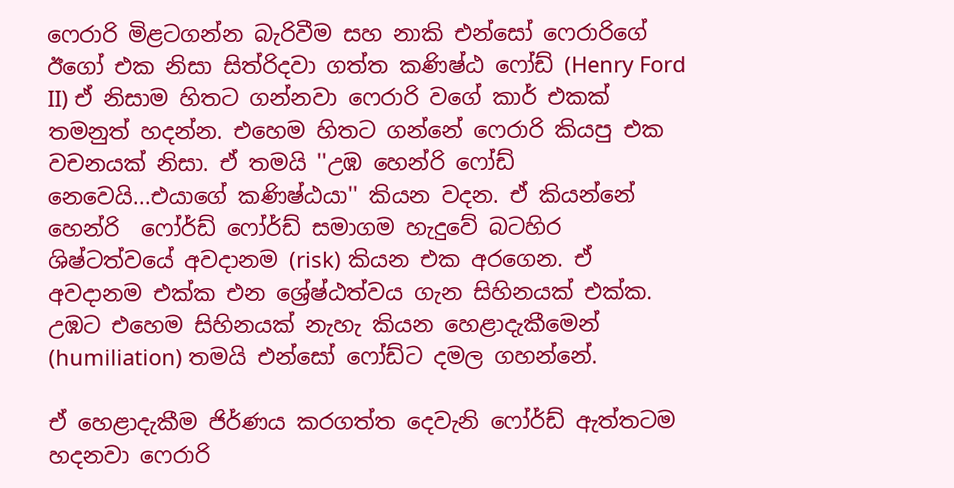ෆෙරාරි මිළටගන්න බැරිවීම සහ නාකි එන්සෝ ෆෙරාරිගේ ඊගෝ එක නිසා සිත්රිදවා ගත්ත කණිෂ්ඨ ෆෝඩ් (Henry Ford II) ඒ නිසාම හිතට ගන්නවා ෆෙරාරි වගේ කාර් එකක් තමනුත් හදන්න. එහෙම හිතට ගන්නේ ෆෙරාරි කියපු එක වචනයක් නිසා. ඒ තමයි ''උඹ හෙන්රි ෆෝඩ් නෙවෙයි...එයාගේ කණිෂ්ඨයා'' කියන වදන. ඒ කියන්නේ හෙන්රි  ෆෝර්ඩ් ෆෝර්ඩ් සමාගම හැදුවේ බටහිර ශිෂ්ටත්වයේ අවදානම (risk) කියන එක අරගෙන. ඒ අවදානම එක්ක එන ශ්‍රේෂ්ඨත්වය ගැන සිහිනයක් එක්ක. උඹට එහෙම සිහිනයක් නැහැ කියන හෙළාදැකීමෙන් (humiliation) තමයි එන්සෝ ෆෝඩ්ට දමල ගහන්නේ.

ඒ හෙළාදැකීම ජිර්ණය කරගත්ත දෙවැනි ෆෝර්ඩ් ඇත්තටම හදනවා ෆෙරාරි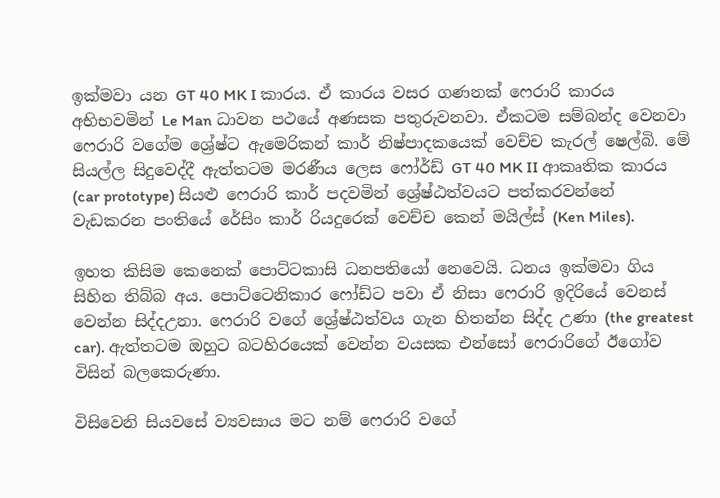ඉක්මවා යන GT 40 MK I කාරය. ඒ කාරය වසර ගණනක් ෆෙරාරි කාරය අභිභවමින් Le Man ධාවන පථයේ අණසක පතුරුවනවා. ඒකටම සම්බන්ද වෙනවා ෆෙරාරි වගේම ශ්‍රේෂ්ට ඇමෙරිකන් කාර් නිෂ්පාදකයෙක් වෙච්ච කැරල් ෂෙල්බි. මේ සියල්ල සිදුවෙද්දී ඇත්තටම මරණීය ලෙස ෆෝර්ඩ් GT 40 MK II ආකෘතික කාරය (car prototype) සියළු ෆෙරාරි කාර් පදවමින් ශ්‍රේෂ්ඨත්වයට පත්කරවන්නේ වැඩකරන පංතියේ රේසිං කාර් රියදුරෙක් වෙච්ච කෙන් මයිල්ස් (Ken Miles).

ඉහත කිසිම කෙනෙක් පොට්ටකාසි ධනපතියෝ නෙවෙයි. ධනය ඉක්මවා ගිය සිහින තිබ්බ අය. පොට්ටෙනිකාර ෆෝඩ්ට පවා ඒ නිසා ෆෙරාරි ඉදිරියේ වෙනස් වෙන්න සිද්දඋනා. ෆෙරාරි වගේ ශ්‍රේෂ්ඨත්වය ගැන හිතන්න සිද්ද උණා (the greatest car). ඇත්තටම ඔහුට බටහිරයෙක් වෙන්න වයසක එන්සෝ ෆෙරාරිගේ ඊගෝව විසින් බලකෙරුණා.

විසිවෙනි සියවසේ ව්‍යවසාය මට නම් ෆෙරාරි වගේ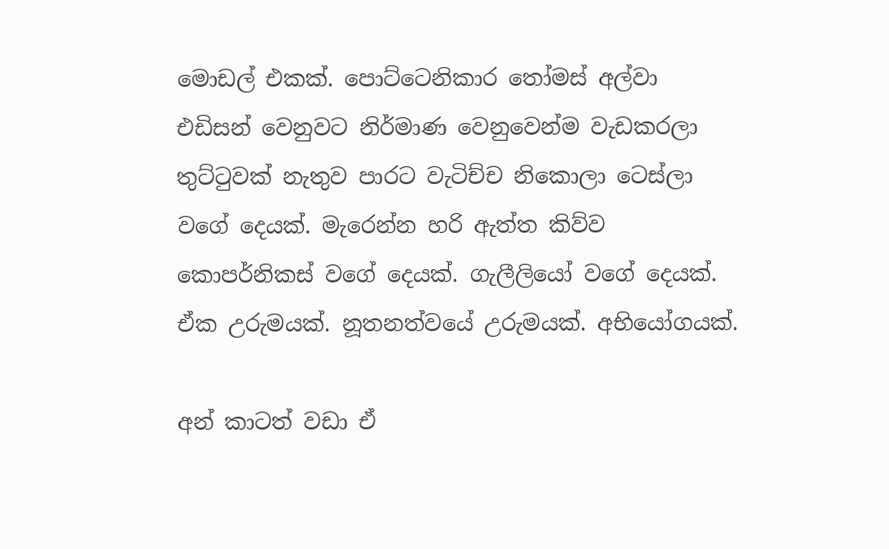මොඩල් එකක්. පොට්ටෙනිකාර තෝමස් අල්වා එඩිසන් වෙනුවට නිර්මාණ වෙනුවෙන්ම වැඩකරලා තුට්ටුවක් නැතුව පාරට වැටිච්ච නිකොලා ටෙස්ලා වගේ දෙයක්. මැරෙන්න හරි ඇත්ත කිව්ව කොපර්නිකස් වගේ දෙයක්. ගැලීලියෝ වගේ දෙයක්. ඒක උරුමයක්. නූතනත්වයේ උරුමයක්. අභියෝගයක්.

අන් කාටත් වඩා ඒ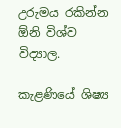උරුමය රකින්න ඕනි විශ්ව විද්‍යාල.

කැළණියේ ශිෂ්‍ය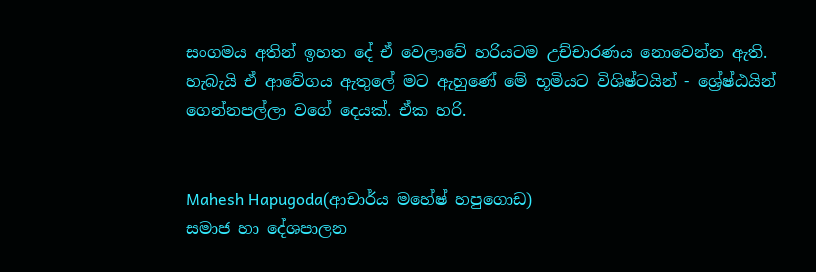සංගමය අතින් ඉහත දේ ඒ වෙලාවේ හරියටම උච්චාරණය නොවෙන්න ඇති. හැබැයි ඒ ආවේගය ඇතුලේ මට ඇහුණේ මේ භූමියට විශිෂ්ටයින් - ශ්‍රේෂ්ඨයින් ගෙන්නපල්ලා වගේ දෙයක්. ඒක හරි.


Mahesh Hapugoda(ආචාර්ය මහේෂ් හපුගොඩ)
සමාජ හා දේශපාලන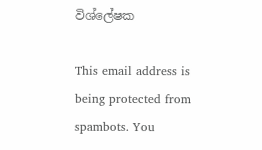විශ්ලේෂක

This email address is being protected from spambots. You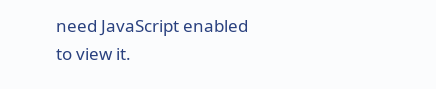need JavaScript enabled to view it.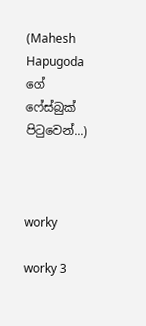(Mahesh Hapugoda ගේ ෆේස්බුක් පිටුවෙන්...)



worky

worky 3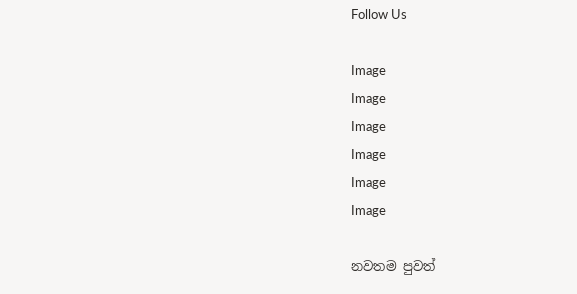Follow Us

Image
Image
Image
Image
Image
Image

නවතම පුවත්